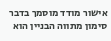אישור מודד מוסמך בדבר סימון מתווה הבניין הוא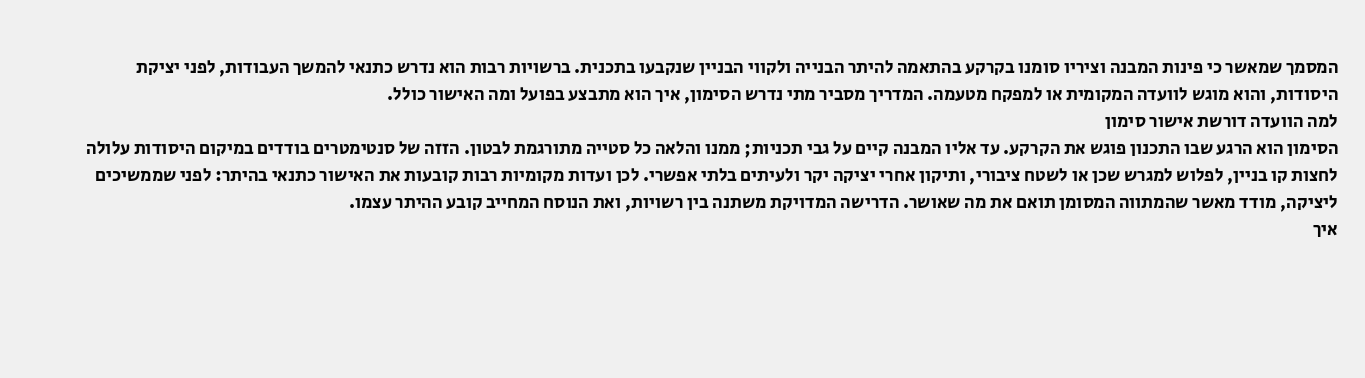המסמך שמאשר כי פינות המבנה וציריו סומנו בקרקע בהתאמה להיתר הבנייה ולקווי הבניין שנקבעו בתכנית. ברשויות רבות הוא נדרש כתנאי להמשך העבודות, לפני יציקת היסודות, והוא מוגש לוועדה המקומית או למפקח מטעמה. המדריך מסביר מתי נדרש הסימון, איך הוא מתבצע בפועל ומה האישור כולל.
למה הוועדה דורשת אישור סימון
הסימון הוא הרגע שבו התכנון פוגש את הקרקע. עד אליו המבנה קיים על גבי תכניות; ממנו והלאה כל סטייה מתורגמת לבטון. הזזה של סנטימטרים בודדים במיקום היסודות עלולה לחצות קו בניין, לפלוש למגרש שכן או לשטח ציבורי, ותיקון אחרי יציקה יקר ולעיתים בלתי אפשרי. לכן ועדות מקומיות רבות קובעות את האישור כתנאי בהיתר: לפני שממשיכים ליציקה, מודד מאשר שהמתווה המסומן תואם את מה שאושר. הדרישה המדויקת משתנה בין רשויות, ואת הנוסח המחייב קובע ההיתר עצמו.
איך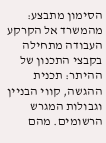הסימון מתבצע: מהמשרד אל הקרקע
העבודה מתחילה בקבצי התכנון של ההיתר: תכנית ההגשה, קווי הבניין וגבולות המגרש הרשומים. מהם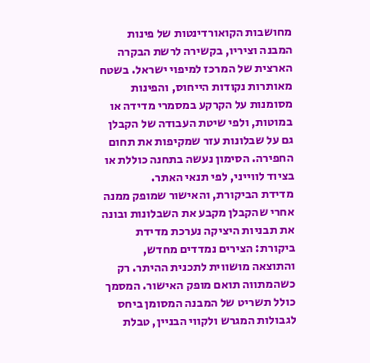מחושבות הקואורדינטות של פינות המבנה וציריו, בקשירה לרשת הבקרה הארצית של המרכז למיפוי ישראל. בשטח מאותרות נקודות הייחוס, והפינות מסומנות על הקרקע במסמרי מדידה או במוטות, ולפי שיטת העבודה של הקבלן גם על שבלונות עזר שמקיפות את תחום החפירה. הסימון נעשה בתחנה כוללת או בציוד לווייני, לפי תנאי האתר.
מדידת הביקורת, והאישור שמופק ממנה
אחרי שהקבלן מקבע את השבלונות ובונה את תבניות היציקה נערכת מדידת ביקורת: הצירים נמדדים מחדש, והתוצאה מושווית לתכנית ההיתר. רק כשהמתווה תואם מופק האישור. המסמך כולל תשריט של המבנה המסומן ביחס לגבולות המגרש ולקווי הבניין, טבלת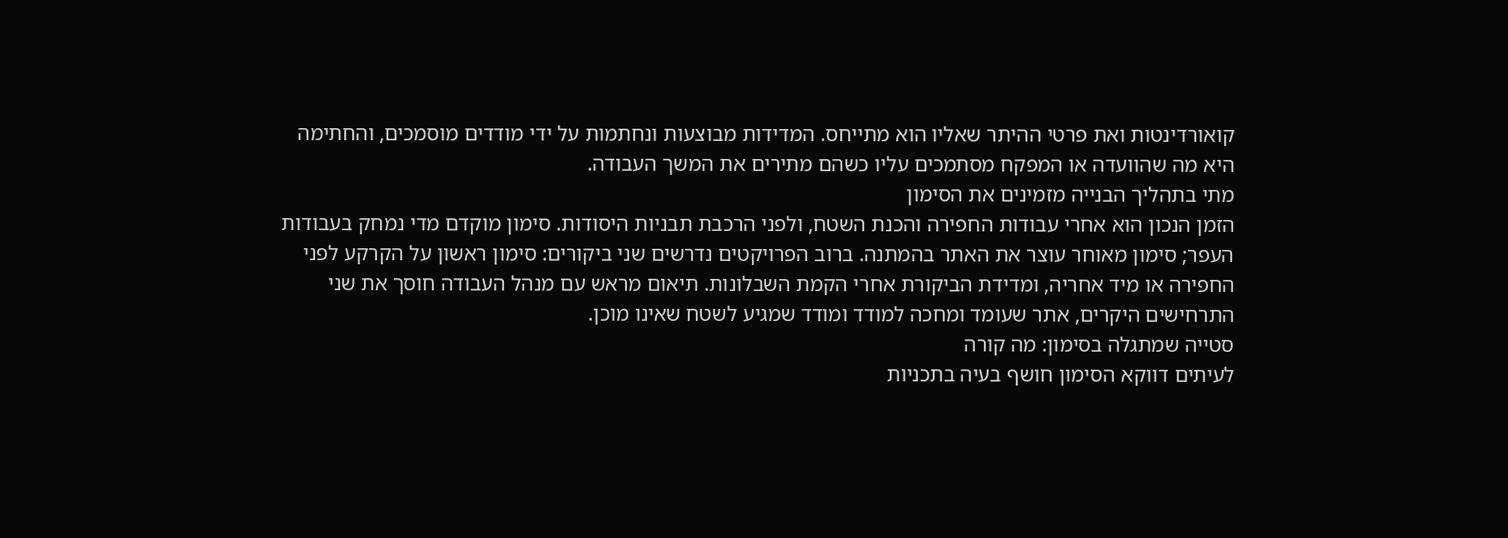קואורדינטות ואת פרטי ההיתר שאליו הוא מתייחס. המדידות מבוצעות ונחתמות על ידי מודדים מוסמכים, והחתימה היא מה שהוועדה או המפקח מסתמכים עליו כשהם מתירים את המשך העבודה.
מתי בתהליך הבנייה מזמינים את הסימון
הזמן הנכון הוא אחרי עבודות החפירה והכנת השטח, ולפני הרכבת תבניות היסודות. סימון מוקדם מדי נמחק בעבודות העפר; סימון מאוחר עוצר את האתר בהמתנה. ברוב הפרויקטים נדרשים שני ביקורים: סימון ראשון על הקרקע לפני החפירה או מיד אחריה, ומדידת הביקורת אחרי הקמת השבלונות. תיאום מראש עם מנהל העבודה חוסך את שני התרחישים היקרים, אתר שעומד ומחכה למודד ומודד שמגיע לשטח שאינו מוכן.
סטייה שמתגלה בסימון: מה קורה
לעיתים דווקא הסימון חושף בעיה בתכניות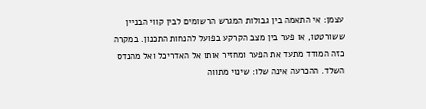עצמן: אי התאמה בין גבולות המגרש הרשומים לבין קווי הבניין ששורטטו, או פער בין מצב הקרקע בפועל להנחות התכנון. במקרה כזה המודד מתעד את הפער ומחזיר אותו אל האדריכל ואל מהנדס השלד. ההכרעה אינה שלו: שינוי מתווה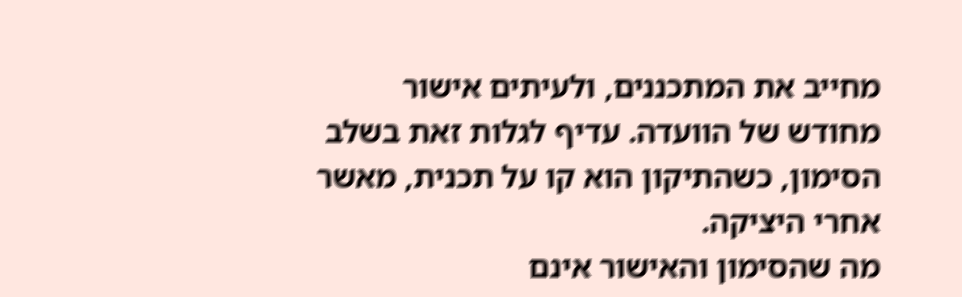מחייב את המתכננים, ולעיתים אישור מחודש של הוועדה. עדיף לגלות זאת בשלב הסימון, כשהתיקון הוא קו על תכנית, מאשר אחרי היציקה.
מה שהסימון והאישור אינם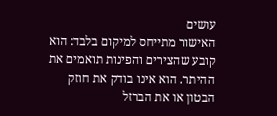עושים
האישור מתייחס למיקום בלבד: הוא קובע שהצירים והפינות תואמים את ההיתר. הוא אינו בודק את חוזק הבטון או את הברזל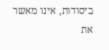ביסודות, אינו מאשר את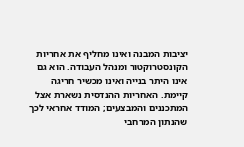יציבות המבנה ואינו מחליף את אחריות הקונסטרוקטור ומנהל העבודה. הוא גם אינו היתר בנייה ואינו מכשיר חריגה קיימת. האחריות ההנדסית נשארת אצל המתכננים והמבצעים; המודד אחראי לכך שהנתון המרחבי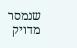שנמסר מדויק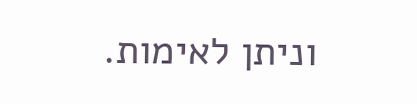וניתן לאימות.